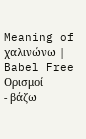Meaning of χαλινώνω | Babel Free
Ορισμοί
- βάζω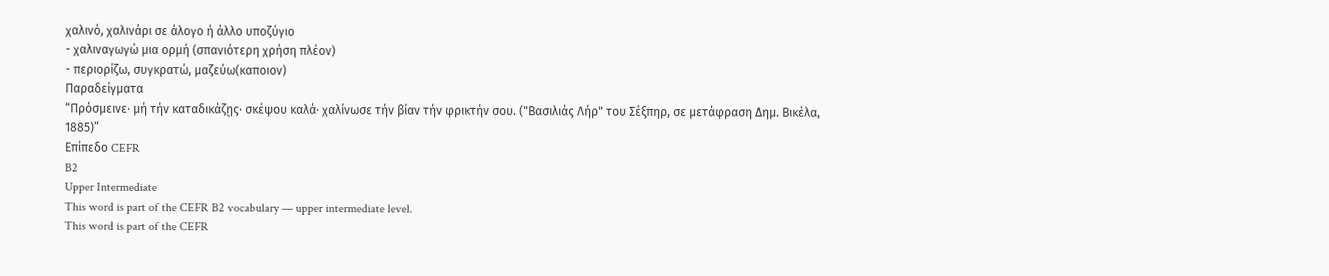χαλινό, χαλινάρι σε άλογο ή άλλο υποζύγιο
- χαλιναγωγώ μια ορμή (σπανιότερη χρήση πλέον)
- περιορίζω, συγκρατώ, μαζεύω(καποιον)
Παραδείγματα
“Πρόσμεινε· μή τήν καταδικάζῃς· σκέψου καλά· χαλίνωσε τήν βίαν τήν φρικτήν σου. ("Βασιλιάς Λήρ" του Σέξπηρ, σε μετάφραση Δημ. Βικέλα, 1885)”
Επίπεδο CEFR
B2
Upper Intermediate
This word is part of the CEFR B2 vocabulary — upper intermediate level.
This word is part of the CEFR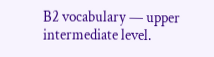B2 vocabulary — upper intermediate level.